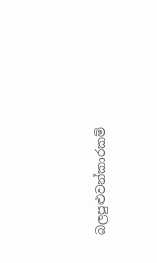බලපුළුවන්කාරකම්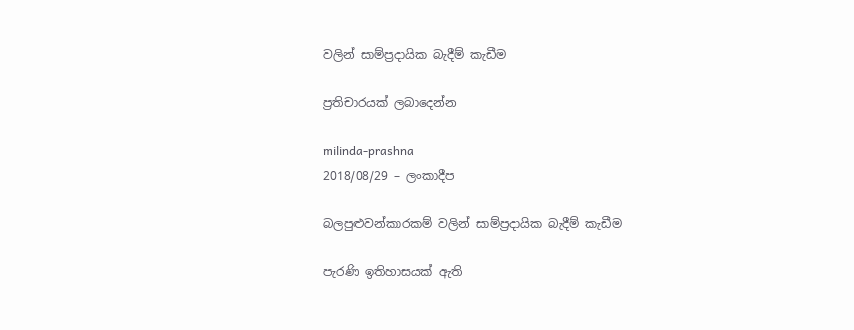වලින් සාම්ප්‍රදායික බැදීම් කැඩීම

ප්‍රතිචාරයක් ලබාදෙන්න

milinda-prashna
2018/08/29 – ලංකාදීප

බලපුළුවන්කාරකම් වලින් සාම්ප්‍රදායික බැදීම් කැඩීම

පැරණි ඉතිහාසයක් ඇති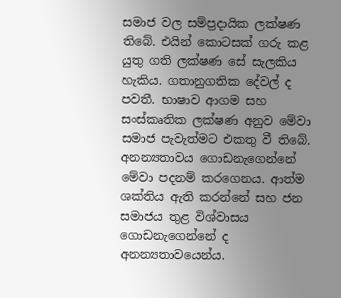සමාජ වල සම්ප්‍රදායික ලක්ෂණ තිබේ. එයින් කොටසක් ගරු කළ යුතු ගති ලක්ෂණ සේ සැලකිය හැකිය. ගතානුගතික දේවල් ද පවතී. භාෂාව ආගම සහ සංස්කෘතික ලක්ෂණ අනුව මේවා සමාජ පැවැත්මට එකතු වී තිබේ. අනන්‍යතාවය ගොඩනැගෙන්නේ මේවා පදනම් කරගෙනය. ආත්ම ශක්තිය ඇති කරන්නේ සහ ජන සමාජය තුළ විශ්වාසය ගොඩනැගෙන්නේ ද අනන්‍යතාවයෙන්ය.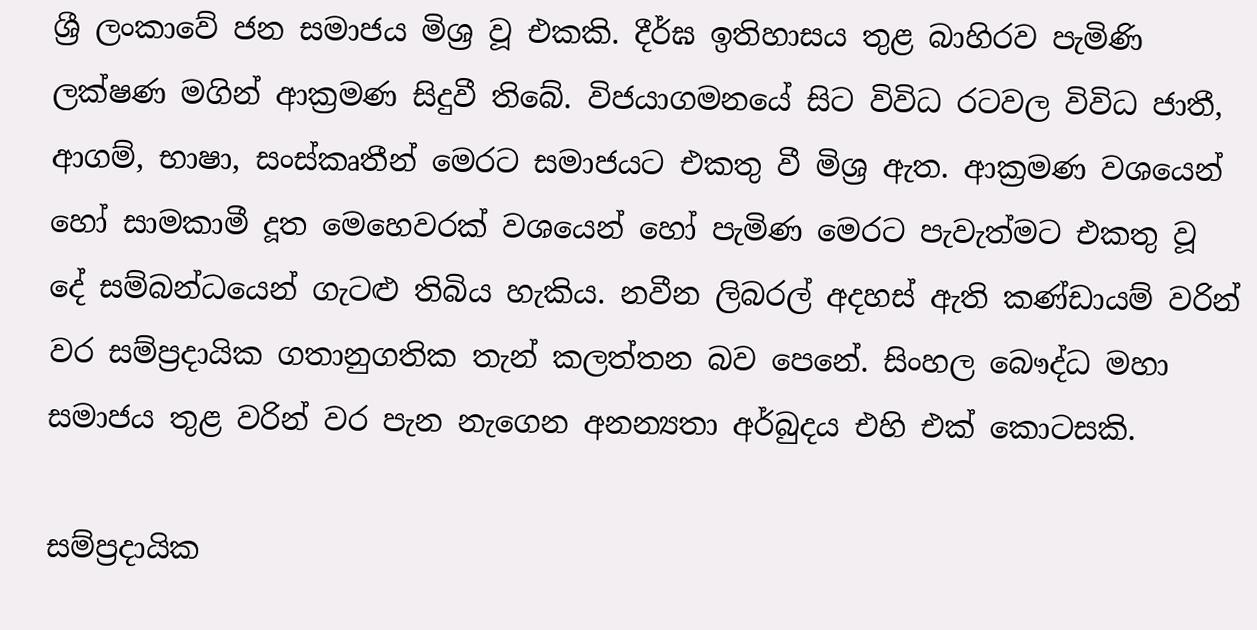ශ්‍රී ලංකාවේ ජන සමාජය මිශ්‍ර වූ එකකි. දීර්ඝ ඉතිහාසය තුළ බාහිරව පැමිණි ලක්ෂණ මගින් ආක්‍රමණ සිදුවී තිබේ. විජයාගමනයේ සිට විවිධ රටවල විවිධ ජාතී, ආගම්, භාෂා, සංස්කෘතීන් මෙරට සමාජයට එකතු වී මිශ්‍ර ඇත. ආක්‍රමණ වශයෙන් හෝ සාමකාමී දූත මෙහෙවරක් වශයෙන් හෝ පැමිණ මෙරට පැවැත්මට එකතු වූ දේ සම්බන්ධයෙන් ගැටළු තිබිය හැකිය. නවීන ලිබරල් අදහස් ඇති කණ්ඩායම් වරින් වර සම්ප්‍රදායික ගතානුගතික තැන් කලත්තන බව පෙනේ. සිංහල බෞද්ධ මහා සමාජය තුළ වරින් වර පැන නැගෙන අනන්‍යතා අර්බුදය එහි එක් කොටසකි.

සම්ප්‍රදායික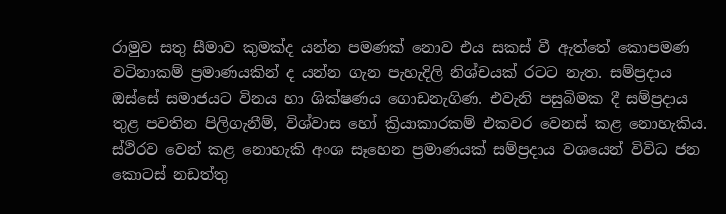රාමුව සතු සීමාව කුමක්ද යන්න පමණක් නොව එය සකස් වී ඇත්තේ කොපමණ වටිනාකම් ප්‍රමාණයකින් ද යන්න ගැන පැහැදිලි නිශ්චයක් රටට නැත. සම්ප්‍රදාය ඔස්සේ සමාජයට විනය හා ශික්ෂණය ගොඩනැගිණ. එවැනි පසුබිමක දී සම්ප්‍රදාය තුළ පවතින පිලිගැනීම්, විශ්වාස හෝ ක්‍රියාකාරකම් එකවර වෙනස් කළ නොහැකිය. ස්ථිරව වෙන් කළ නොහැකි අංශ සෑහෙන ප්‍රමාණයක් සම්ප්‍රදාය වශයෙන් විවිධ ජන කොටස් නඩත්තු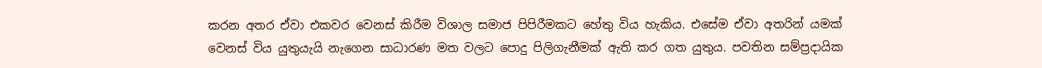කරන අතර ඒවා එකවර වෙනස් කිරීම විශාල සමාජ පිපිරීමකට හේතු විය හැකිය. එසේම ඒවා අතරින් යමක් වෙනස් විය යුතුයැයි නැගෙන සාධාරණ මත වලට පොදු පිලිගැනීමක් ඇති කර ගත යුතුය. පවතින සම්ප්‍රදායික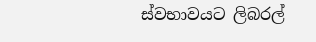ස්වභාවයට ලිබරල්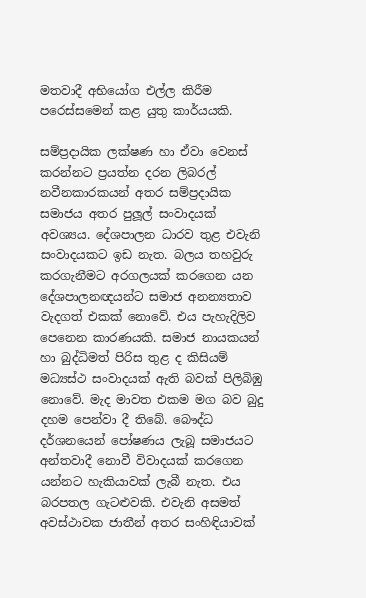මතවාදී අභියෝග එල්ල කිරීම පරෙස්සමෙන් කළ යුතු කාර්යයකි.

සම්ප්‍රදායික ලක්ෂණ හා ඒවා වෙනස් කරන්නට ප්‍රයත්න දරන ලිබරල් නවීනකාරකයන් අතර සම්ප්‍රදායික සමාජය අතර පුලූල් සංවාදයක් අවශ්‍යය. දේශපාලන ධාරව තුළ එවැනි සංවාදයකට ඉඩ නැත. බලය තහවුරු කරගැනීමට අරගලයක් කරගෙන යන  දේශපාලනඥයන්ට සමාජ අනන්‍යතාව වැදගත් එකක් නොවේ. එය පැහැදිලිව පෙනෙන කාරණයකි. සමාජ නායකයන් හා බුද්ධිමත් පිරිස තුළ ද කිසියම් මධ්‍යස්ථ සංවාදයක් ඇති බවක් පිලිබිඹු නොවේ. මැද මාවත එකම මග බව බුදු දහම පෙන්වා දී තිබේ. බෞද්ධ දර්ශනයෙන් පෝෂණය ලැබූ සමාජයට අන්තවාදී නොවී විවාදයක් කරගෙන යන්නට හැකියාවක් ලැබී නැත. එය බරපතල ගැටළුවකි. එවැනි අසමත් අවස්ථාවක ජාතීන් අතර සංහිඳියාවක්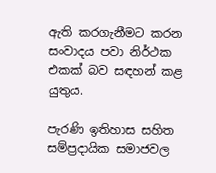ඇති කරගැනීමට කරන සංවාදය පවා නිර්ථක එකක් බව සඳහන් කළ යුතුය.

පැරණි ඉතිහාස සහිත සම්ප්‍රදායික සමාජවල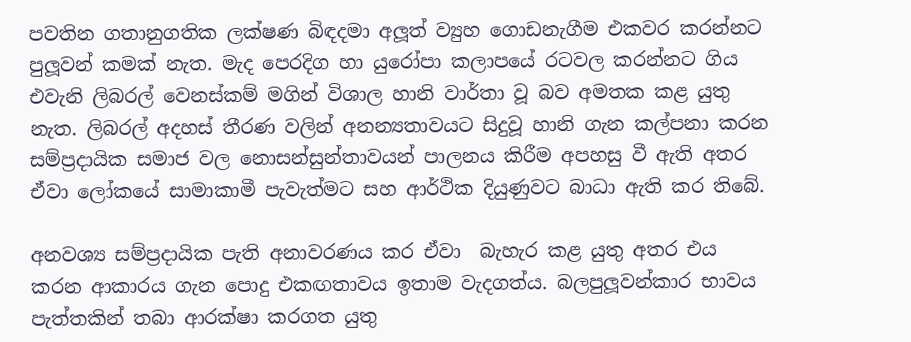පවතින ගතානුගතික ලක්ෂණ බිඳදමා අලූත් ව්‍යුහ ගොඩනැගීම එකවර කරන්නට පුලූවන් කමක් නැත. මැද පෙරදිග හා යුරෝපා කලාපයේ රටවල කරන්නට ගිය එවැනි ලිබරල් වෙනස්කම් මගින් විශාල හානි වාර්තා වූ බව අමතක කළ යුතු නැත. ලිබරල් අදහස් තීරණ වලින් අනන්‍යතාවයට සිදුවූ හානි ගැන කල්පනා කරන සම්ප්‍රදායික සමාජ වල නොසන්සුන්තාවයන් පාලනය කිරීම අපහසු වී ඇති අතර ඒවා ලෝකයේ සාමාකාමී පැවැත්මට සහ ආර්ථික දියුණුවට බාධා ඇති කර තිබේ.

අනවශ්‍ය සම්ප්‍රදායික පැති අනාවරණය කර ඒවා  බැහැර කළ යුතු අතර එය කරන ආකාරය ගැන පොදු එකඟතාවය ඉතාම වැදගත්ය. බලපුලූවන්කාර භාවය පැත්තකින් තබා ආරක්ෂා කරගත යුතු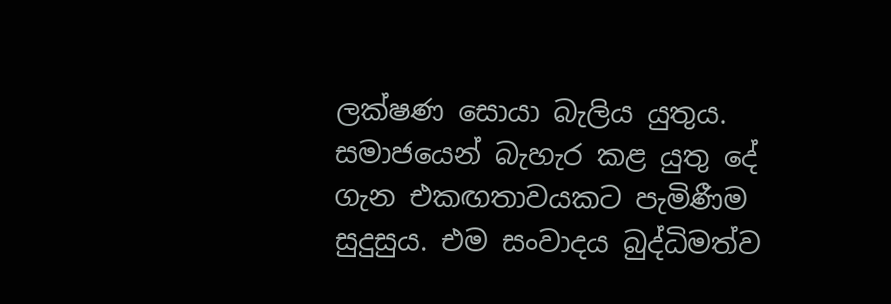ලක්ෂණ සොයා බැලිය යුතුය. සමාජයෙන් බැහැර කළ යුතු දේ ගැන එකඟතාවයකට පැමිණීම සුදුසුය. එම සංවාදය බුද්ධිමත්ව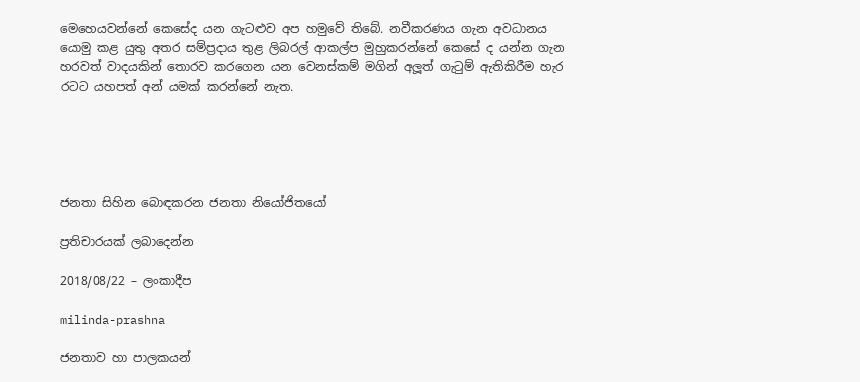මෙහෙයවන්නේ කෙසේද යන ගැටළුව අප හමුවේ තිබේ. නවීකරණය ගැන අවධානය යොමු කළ යුතු අතර සම්ප්‍රදාය තුළ ලිබරල් ආකල්ප මුහුකරන්නේ කෙසේ ද යන්න ගැන හරවත් වාදයකින් තොරව කරගෙන යන වෙනස්කම් මගින් අලූත් ගැටුම් ඇතිකිරීම හැර රටට යහපත් අන් යමක් කරන්නේ නැත.





ජනතා සිහින බොඳකරන ජනතා නියෝජිතයෝ

ප්‍රතිචාරයක් ලබාදෙන්න

2018/08/22 – ලංකාදීප

milinda-prashna

ජනතාව හා පාලකයන්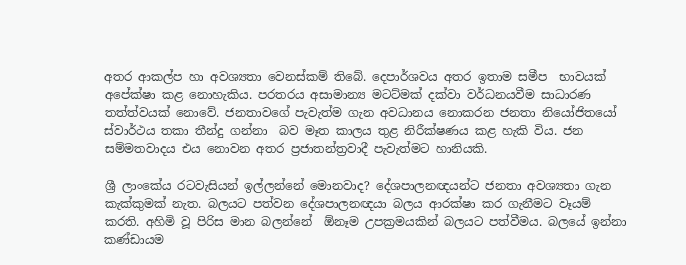අතර ආකල්ප හා අවශ්‍යතා වෙනස්කම් තිබේ. දෙපාර්ශවය අතර ඉතාම සමීප  භාවයක් අපේක්ෂා කළ නොහැකිය. පරතරය අසාමාන්‍ය මටට්මක් දක්වා වර්ධනයවීම සාධාරණ තත්ත්වයක් නොවේ. ජනතාවගේ පැවැත්ම ගැන අවධානය නොකරන ජනතා නියෝජිතයෝ ස්වාර්ථය තකා තීන්දු ගන්නා  බව මෑත කාලය තුළ නිරීක්ෂණය කළ හැකි විය. ජන සම්මතවාදය එය නොවන අතර ප්‍රජාතන්ත්‍රවාදී පැවැත්මට හානියකි.

ශ්‍රී ලාංකේය රටවැසියන් ඉල්ලන්නේ මොනවාද? දේශපාලනඥයන්ට ජනතා අවශ්‍යතා ගැන කැක්කුමක් නැත. බලයට පත්වන දේශපාලනඥයා බලය ආරක්ෂා කර ගැනීමට වෑයම් කරති. අහිමි වූ පිරිස මාන බලන්නේ  ඕනෑම උපක්‍රමයකින් බලයට පත්වීමය. බලයේ ඉන්නා කණ්ඩායම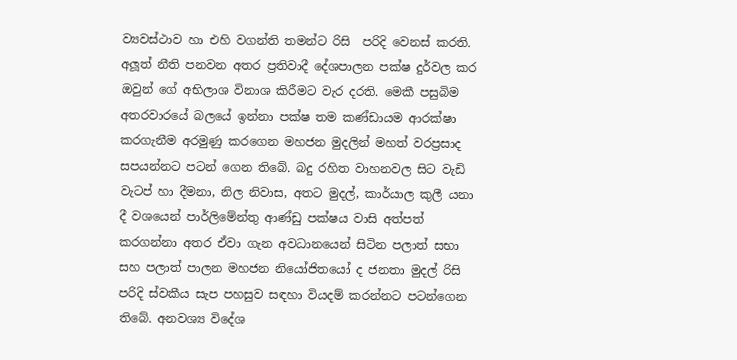ව්‍යවස්ථාව හා එහි වගන්ති තමන්ට රිසි  පරිදි වෙනස් කරති. අලූත් නීති පනවන අතර ප්‍රතිවාදී දේශපාලන පක්ෂ දුර්වල කර ඔවුන් ගේ අභිලාශ විනාශ කිරීමට වැර දරති. මෙකී පසුබිම අතරවාරයේ බලයේ ඉන්නා පක්ෂ තම කණ්ඩායම ආරක්ෂා කරගැනීම අරමුණු කරගෙන මහජන මුදලින් මහත් වරප්‍රසාද සපයන්නට පටන් ගෙන තිබේ. බදු රහිත වාහනවල සිට වැඩි වැටප් හා දීමනා, නිල නිවාස, අතට මුදල්, කාර්යාල කුලී යනා දී වශයෙන් පාර්ලිමේන්තු ආණ්ඩු පක්ෂය වාසි අත්පත් කරගන්නා අතර ඒවා ගැන අවධානයෙන් සිටින පලාත් සභා සහ පලාත් පාලන මහජන නියෝජිතයෝ ද ජනතා මුදල් රිසි පරිදි ස්වකීය සැප පහසුව සඳහා වියදම් කරන්නට පටන්ගෙන තිබේ. අනවශ්‍ය විදේශ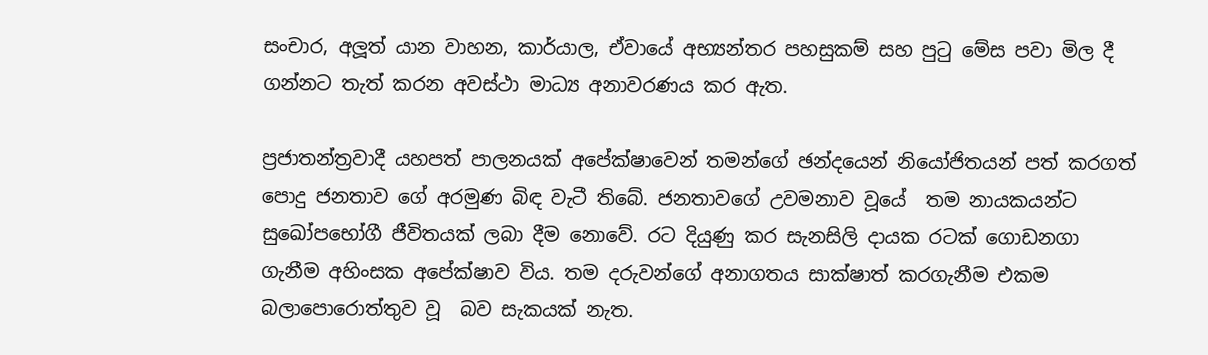සංචාර, අලූත් යාන වාහන, කාර්යාල, ඒවායේ අභ්‍යන්තර පහසුකම් සහ පුටු මේස පවා මිල දී ගන්නට තැත් කරන අවස්ථා මාධ්‍ය අනාවරණය කර ඇත.

ප්‍රජාතන්ත්‍රවාදී යහපත් පාලනයක් අපේක්ෂාවෙන් තමන්ගේ ඡන්දයෙන් නියෝජිතයන් පත් කරගත් පොදු ජනතාව ගේ අරමුණ බිඳ වැටී තිබේ. ජනතාවගේ උවමනාව වූයේ  තම නායකයන්ට සුඛෝපභෝගී ජීවිතයක් ලබා දීම නොවේ. රට දියුණු කර සැනසිලි දායක රටක් ගොඩනගා ගැනීම අහිංසක අපේක්ෂාව විය. තම දරුවන්ගේ අනාගතය සාක්ෂාත් කරගැනීම එකම බලාපොරොත්තුව වූ  බව සැකයක් නැත.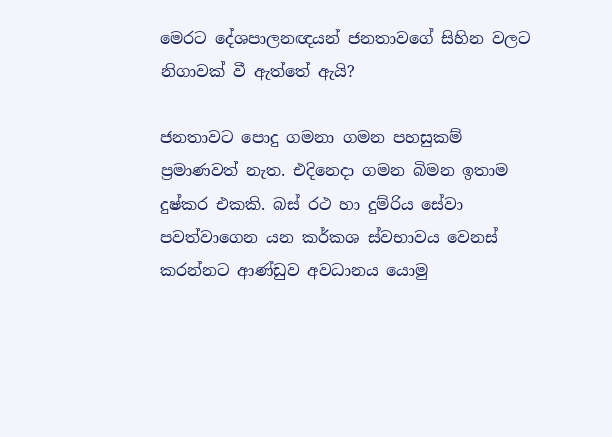මෙරට දේශපාලනඥයන් ජනතාවගේ සිහින වලට නිගාවක් වී ඇත්තේ ඇයි?

ජනතාවට පොදු ගමනා ගමන පහසුකම් ප්‍රමාණවත් නැත. එදිනෙදා ගමන බිමන ඉතාම දුෂ්කර එකකි. බස් රථ හා දුම්රිය සේවා පවත්වාගෙන යන කර්කශ ස්වභාවය වෙනස් කරන්නට ආණ්ඩුව අවධානය යොමු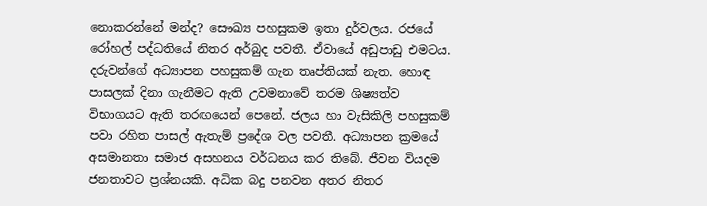නොකරන්නේ මන්ද? සෞඛ්‍ය පහසුකම ඉතා දුර්වලය. රජයේ රෝහල් පද්ධතියේ නිතර අර්බුද පවතී. ඒවායේ අඩුපාඩු එමටය. දරුවන්ගේ අධ්‍යාපන පහසුකම් ගැන තෘප්තියක් නැත. හොඳ පාසලක් දිනා ගැනීමට ඇති උවමනාවේ තරම ශිෂ්‍යත්ව විභාගයට ඇති තරඟයෙන් පෙනේ. ජලය හා වැසිකිලි පහසුකම් පවා රහිත පාසල් ඇතැම් ප්‍රදේශ වල පවතී. අධ්‍යාපන ක්‍රමයේ අසමානතා සමාජ අසහනය වර්ධනය කර තිබේ. ජීවන වියදම ජනතාවට ප්‍රශ්නයකි. අධික බදු පනවන අතර නිතර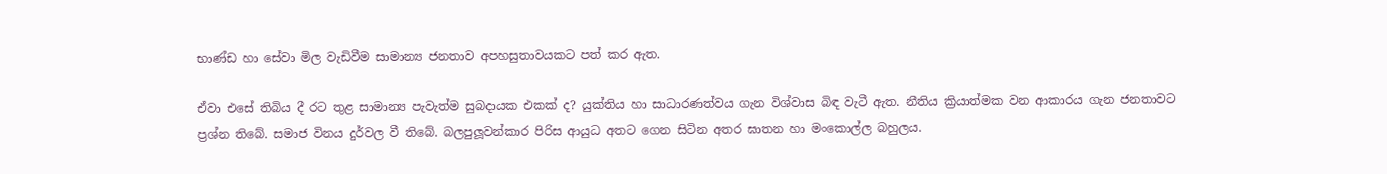භාණ්ඩ හා සේවා මිල වැඩිවීම සාමාන්‍ය ජනතාව අපහසුතාවයකට පත් කර ඇත.

ඒවා එසේ තිබිය දී රට තුළ සාමාන්‍ය පැවැත්ම සුබදායක එකක් ද? යුක්තිය හා සාධාරණත්වය ගැන විශ්වාස බිඳ වැටී ඇත. නීතිය ක්‍රියාත්මක වන ආකාරය ගැන ජනතාවට ප්‍රශ්න තිබේ. සමාජ විනය දුර්වල වී තිබේ. බලපුලූවන්කාර පිරිස ආයුධ අතට ගෙන සිටින අතර ඝාතන හා මංකොල්ල බහුලය.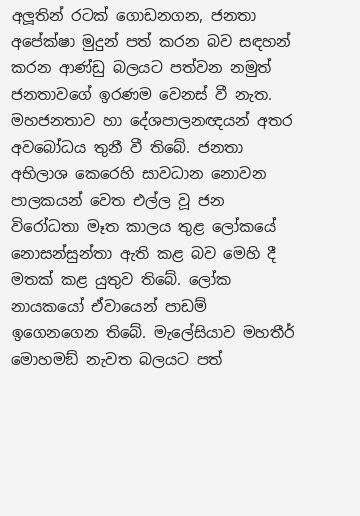අලූතින් රටක් ගොඩනගන, ජනතා අපේක්ෂා මුදුන් පත් කරන බව සඳහන් කරන ආණ්ඩු බලයට පත්වන නමුත් ජනතාවගේ ඉරණම වෙනස් වී නැත. මහජනතාව හා දේශපාලනඥයන් අතර අවබෝධය තුනී වී තිබේ. ජනතා අභිලාශ කෙරෙහි සාවධාන නොවන පාලකයන් වෙත එල්ල වූ ජන විරෝධතා මෑත කාලය තුළ ලෝකයේ නොසන්සුන්තා ඇති කළ බව මෙහි දී මතක් කළ යුතුව තිබේ. ලෝක නායකයෝ ඒවායෙන් පාඩම් ඉගෙනගෙන තිබේ. මැලේසියාව මහතීර් මොහමඞ් නැවත බලයට පත්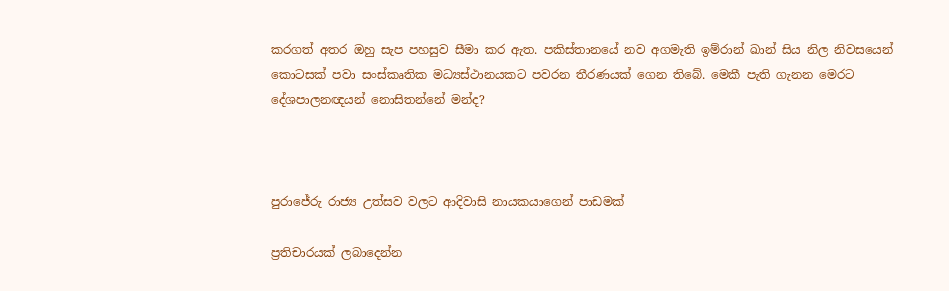කරගත් අතර ඔහු සැප පහසුව සීමා කර ඇත. පකිස්තානයේ නව අගමැති ඉම්රාන් ඛාන් සිය නිල නිවසයෙන් කොටසක් පවා සංස්කෘතික මධ්‍යස්ථානයකට පවරන තීරණයක් ගෙන තිබේ. මෙකී පැති ගැනන මෙරට දේශපාලනඥයන් නොසිතන්නේ මන්ද?



පුරාජේරු රාජ්‍ය උත්සව වලට ආදිවාසි නායකයාගෙන් පාඩමක්

ප්‍රතිචාරයක් ලබාදෙන්න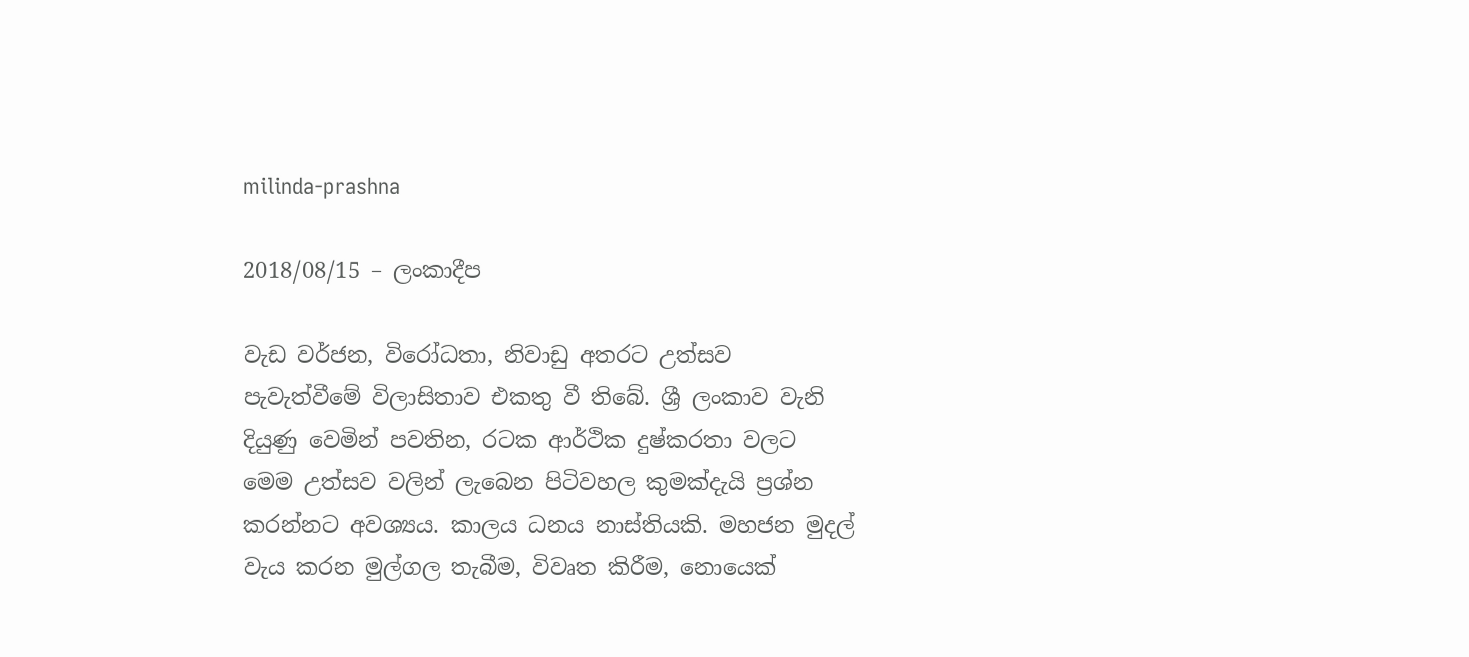milinda-prashna

2018/08/15 – ලංකාදීප

වැඩ වර්ජන, විරෝධතා, නිවාඩු අතරට උත්සව පැවැත්වීමේ විලාසිතාව එකතු වී තිබේ. ශ්‍රී ලංකාව වැනි දියුණු වෙමින් පවතින, රටක ආර්ථික දුෂ්කරතා වලට මෙම උත්සව වලින් ලැබෙන පිටිවහල කුමක්දැයි ප්‍රශ්න කරන්නට අවශ්‍යය. කාලය ධනය නාස්තියකි. මහජන මුදල් වැය කරන මුල්ගල තැබීම, විවෘත කිරීම, නොයෙක්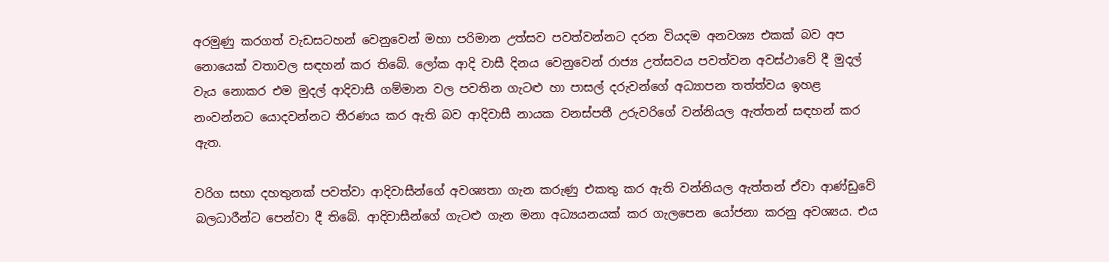අරමුණු කරගත් වැඩසටහන් වෙනුවෙන් මහා පරිමාන උත්සව පවත්වන්නට දරන වියදම අනවශ්‍ය එකක් බව අප නොයෙක් වතාවල සඳහන් කර තිබේ. ලෝක ආදි වාසී දිනය වෙනුවෙන් රාජ්‍ය උත්සවය පවත්වන අවස්ථාවේ දී මුදල් වැය නොකර එම මුදල් ආදිවාසී ගම්මාන වල පවතින ගැටළු හා පාසල් දරුවන්ගේ අධ්‍යාපන තත්ත්වය ඉහළ නංවන්නට යොදවන්නට තීරණය කර ඇති බව ආදිවාසී නායක වනස්පතී උරුවරිගේ වන්නියල ඇත්තන් සඳහන් කර ඇත.

වරිග සභා දහතුනක් පවත්වා ආදිවාසීන්ගේ අවශ්‍යතා ගැන කරුණු එකතු කර ඇති වන්නියල ඇත්තන් ඒවා ආණ්ඩුවේ බලධාරීන්ට පෙන්වා දී තිබේ. ආදිවාසීන්ගේ ගැටළු ගැන මනා අධ්‍යයනයක් කර ගැලපෙන යෝජනා කරනු අවශ්‍යය. එය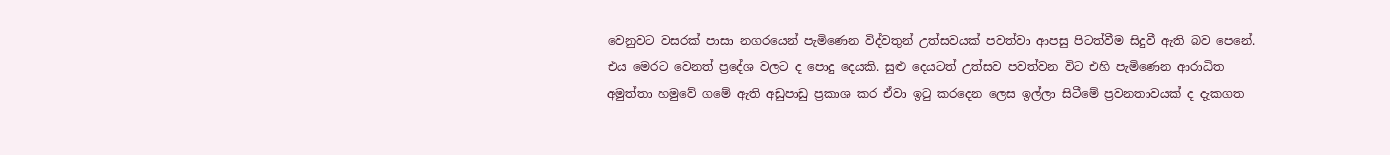වෙනුවට වසරක් පාසා නගරයෙන් පැමිණෙන විද්වතුන් උත්සවයක් පවත්වා ආපසු පිටත්වීම සිදුවී ඇති බව පෙනේ. එය මෙරට වෙනත් ප්‍රදේශ වලට ද පොදු දෙයකි. සුළු දෙයටත් උත්සව පවත්වන විට එහි පැමිණෙන ආරාධිත අමුත්තා හමුවේ ගමේ ඇති අඩුපාඩු ප්‍රකාශ කර ඒවා ඉටු කරදෙන ලෙස ඉල්ලා සිටීමේ ප්‍රවනතාවයක් ද දැකගත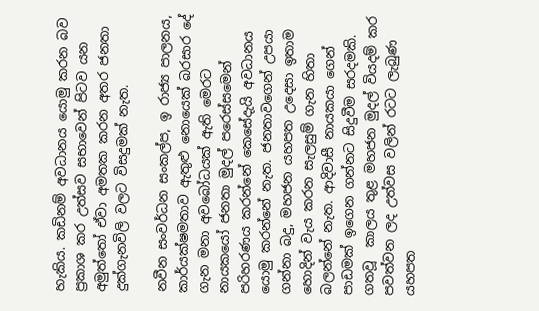හැකිය. කඩිනම් අවධානය යොමු කරන බව ප්‍රකාශ කර උත්සව සභාවෙන් පිටව යන අමුත්තෝ ඒවා අමතක කරන අතර ජනතා දුක්ගැනවිලි වලට විසදුමක් නැත.

නවීන සංවර්ධන සංකල්ප, ඉ රාජ්‍ය පාලනය, කාර්යක්ෂමතාව ඇතුළු නොයෙක් බරසාර දේ ගැන මනා අවබෝධයක් ඇති මෙරට නායකයෝ ජනතා මුදල් පරෙස්සමෙන් පරිහරණය කරන්නේ කෙසේදැයි අවධානය යොමු කරන්නේ නැත. ජනතාවගෙන් උපයා ගන්නා බදු, මහජන යහපත උදෙසා ඉතාම හොදින් වැය කරන සැලසුම් ගැන හිතා බලන්නේ නැත. ආදිවාසී නායකයා ගෙන් පාඩමක් ඉගෙන ගන්නට සිදුවීම සරදමකි. ගතවූ  කාලය තුළ මහජන මුදල් වියදම් කර පවත්වන ලද උත්වස වලින් රටට ලැබුණ යහපත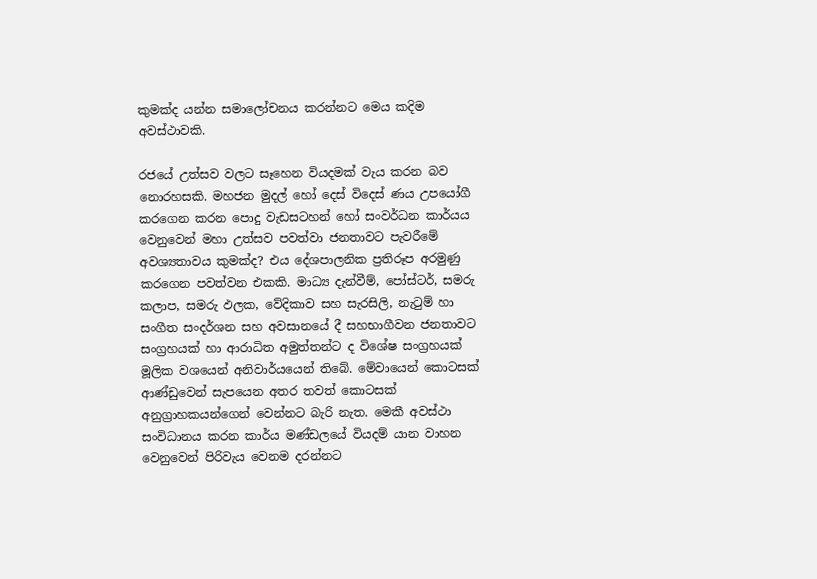කුමක්ද යන්න සමාලෝචනය කරන්නට මෙය කදිම අවස්ථාවකි.

රජයේ උත්සව වලට සෑහෙන වියදමක් වැය කරන බව නොරහසකි. මහජන මුදල් හෝ දෙස් විදෙස් ණය උපයෝගී කරගෙන කරන පොදු වැඩසටහන් හෝ සංවර්ධන කාර්යය වෙනුවෙන් මහා උත්සව පවත්වා ජනතාවට පැවරීමේ අවශ්‍යතාවය කුමක්ද? එය දේශපාලනික ප්‍රතිරූප අරමුණු කරගෙන පවත්වන එකකි. මාධ්‍ය දැන්වීම්, පෝස්ටර්, සමරු කලාප, සමරු ඵලක, වේදිකාව සහ සැරසිලි, නැටුම් හා සංගීත සංදර්ශන සහ අවසානයේ දී සහභාගීවන ජනතාවට සංග්‍රහයක් හා ආරාධිත අමුත්තන්ට ද විශේෂ සංග්‍රහයක් මූලික වශයෙන් අනිවාර්යයෙන් තිබේ. මේවායෙන් කොටසක් ආණ්ඩුවෙන් සැපයෙන අතර තවත් කොටසක් අනුග්‍රාහකයන්ගෙන් වෙන්නට බැරි නැත. මෙකී අවස්ථා සංවිධානය කරන කාර්ය මණ්ඩලයේ වියදම් යාන වාහන වෙනුවෙන් පිරිවැය වෙනම දරන්නට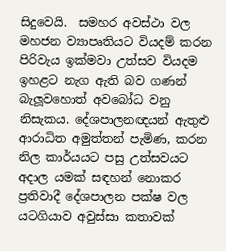සිදුවෙයි.  සමහර අවස්ථා වල මහජන ව්‍යාපෘතියට වියදම් කරන පිරිවැය ඉක්මවා උත්සව වියදම ඉහළට නැග ඇති බව ගණන් බැලූවහොත් අවබෝධ වනු නිසැකය. දේශපාලනඥයන් ඇතුළු ආරාධිත අමුත්තන් පැමිණ, කරන නිල කාර්යයට පසු උත්සවයට අදාල යමක් සඳහන් නොකර ප්‍රතිවාදී දේශපාලන පක්ෂ වල යටගියාව අවුස්සා කතාවක්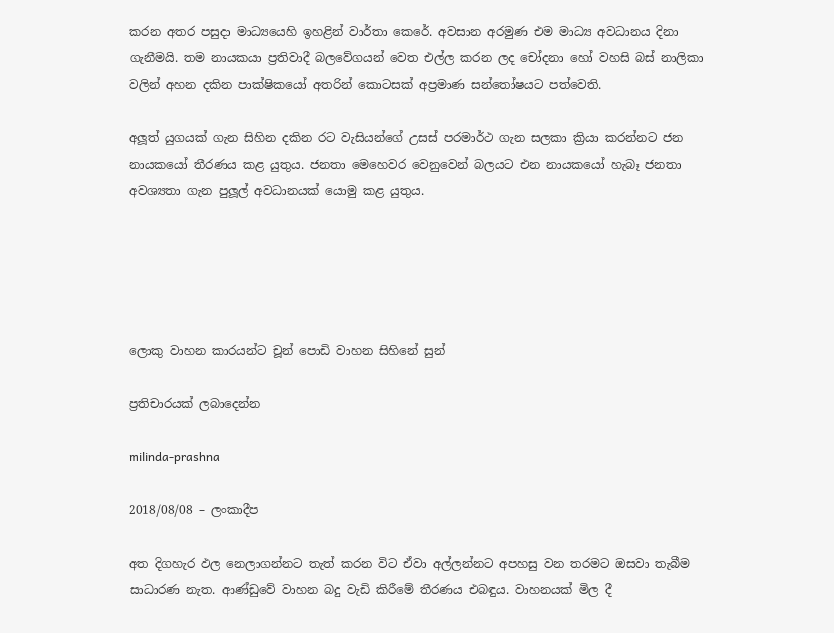කරන අතර පසුදා මාධ්‍යයෙහි ඉහළින් වාර්තා කෙරේ. අවසාන අරමුණ එම මාධ්‍ය අවධානය දිනා ගැනීමයි. තම නායකයා ප්‍රතිවාදී බලවේගයන් වෙත එල්ල කරන ලද චෝදනා හෝ වහසි බස් නාලිකා වලින් අහන දකින පාක්ෂිකයෝ අතරින් කොටසක් අප්‍රමාණ සන්තෝෂයට පත්වෙති.

අලූත් යුගයක් ගැන සිහින දකින රට වැසියන්ගේ උසස් පරමාර්ථ ගැන සලකා ක්‍රියා කරන්නට ජන නායකයෝ තීරණය කළ යුතුය. ජනතා මෙහෙවර වෙනුවෙන් බලයට එන නායකයෝ හැබෑ ජනතා අවශ්‍යතා ගැන පුලූල් අවධානයක් යොමු කළ යුතුය.





ලොකු වාහන කාරයන්ට චූන් පොඩි වාහන සිහිනේ සුන්

ප්‍රතිචාරයක් ලබාදෙන්න

milinda-prashna

2018/08/08 – ලංකාදීප

අත දිගහැර ඵල නෙලාගන්නට තැත් කරන විට ඒවා අල්ලන්නට අපහසු වන තරමට ඔසවා තැබීම සාධාරණ නැත. ආණ්ඩුවේ වාහන බදු වැඩි කිරීමේ තීරණය එබඳුය. වාහනයක් මිල දී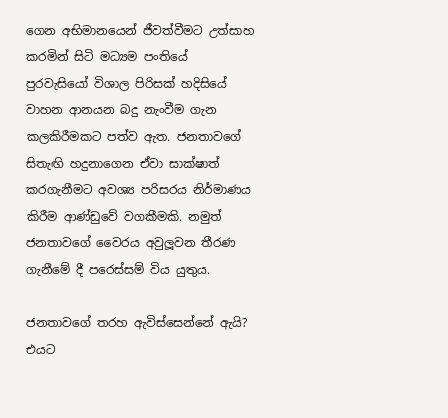ගෙන අභිමානයෙන් ජීවත්වීමට උත්සාහ කරමින් සිටි මධ්‍යම පංතියේ පුරවැසියෝ විශාල පිරිසක් හදිසියේ වාහන ආනයන බදු නැංවීම ගැන කලකිරීමකට පත්ව ඇත. ජනතාවගේ සිතැඟි හදුනාගෙන ඒවා සාක්ෂාත් කරගැනීමට අවශ්‍ය පරිසරය නිර්මාණය කිරීම ආණ්ඩුවේ වගකීමකි. නමුත් ජනතාවගේ වෛරය අවුලූවන තීරණ ගැනීමේ දී පරෙස්සම් විය යුතුය.

ජනතාවගේ තරහ ඇවිස්සෙන්නේ ඇයි? එයට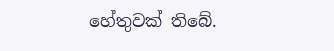හේතුවක් තිබේ.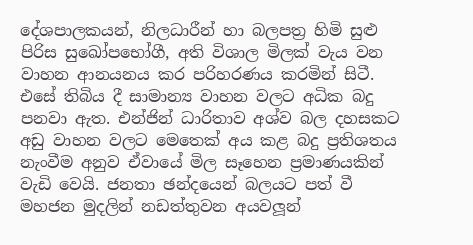දේශපාලකයන්, නිලධාරීන් හා බලපත්‍ර හිමි සුළු පිරිස සුඛෝපභෝගී, අති විශාල මිලක් වැය වන වාහන ආනයනය කර පරිහරණය කරමින් සිටී. එසේ තිබිය දී සාමාන්‍ය වාහන වලට අධික බදු පනවා ඇත. එන්ජින් ධාරිතාව අශ්ව බල දහසකට අඩු වාහන වලට මෙතෙක් අය කළ බදු ප්‍රතිශතය  නැංවීම අනුව ඒවායේ මිල සෑහෙන ප්‍රමාණයකින් වැඩි වෙයි. ජනතා ඡන්දයෙන් බලයට පත් වී මහජන මුදලින් නඩත්තුවන අයවලූන්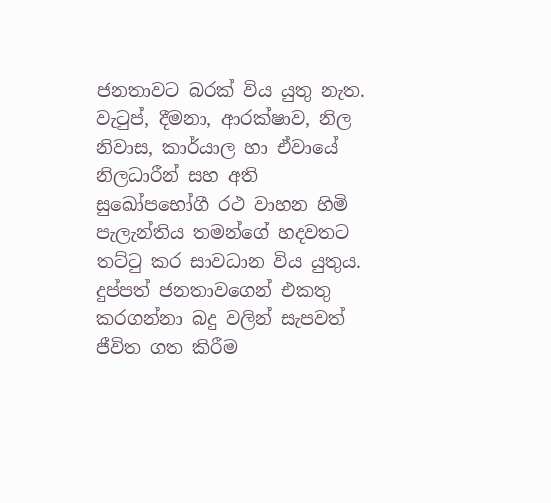ජනතාවට බරක් විය යුතු නැත. වැටුප්, දීමනා, ආරක්ෂාව, නිල නිවාස, කාර්යාල හා ඒවායේ නිලධාරීන් සහ අති සුඛෝපභෝගී රථ වාහන හිමි පැලැන්තිය තමන්ගේ හදවතට තට්ටු කර සාවධාන විය යුතුය. දුප්පත් ජනතාවගෙන් එකතු කරගන්නා බදු වලින් සැපවත් ජීවිත ගත කිරීම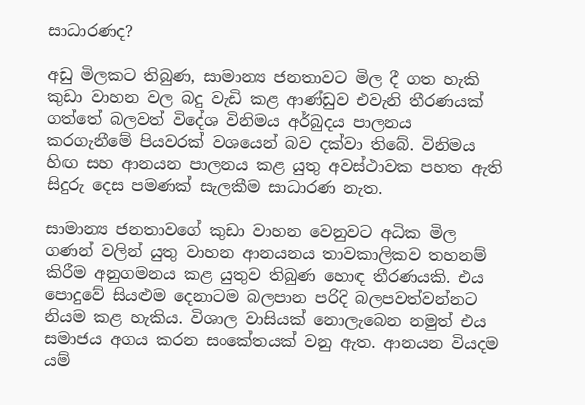සාධාරණද?

අඩු මිලකට තිබුණ, සාමාන්‍ය ජනතාවට මිල දී ගත හැකි කුඩා වාහන වල බදු වැඩි කළ ආණ්ඩුව එවැනි තීරණයක් ගත්තේ බලවත් විදේශ විනිමය අර්බුදය පාලනය කරගැනීමේ පියවරක් වශයෙන් බව දක්වා තිබේ. විනිමය හිඟ සහ ආනයන පාලනය කළ යුතු අවස්ථාවක පහත ඇති සිදුරු දෙස පමණක් සැලකීම සාධාරණ නැත.

සාමාන්‍ය ජනතාවගේ කුඩා වාහන වෙනුවට අධික මිල ගණන් වලින් යුතු වාහන ආනයනය තාවකාලිකව තහනම් කිරීම අනුගමනය කළ යුතුව තිබුණ හොඳ තීරණයකි. එය පොදුවේ සියළුම දෙනාටම බලපාන පරිදි බලපවත්වන්නට නියම කළ හැකිය. විශාල වාසියක් නොලැබෙන නමුත් එය සමාජය අගය කරන සංකේතයක් වනු ඇත. ආනයන වියදම යම්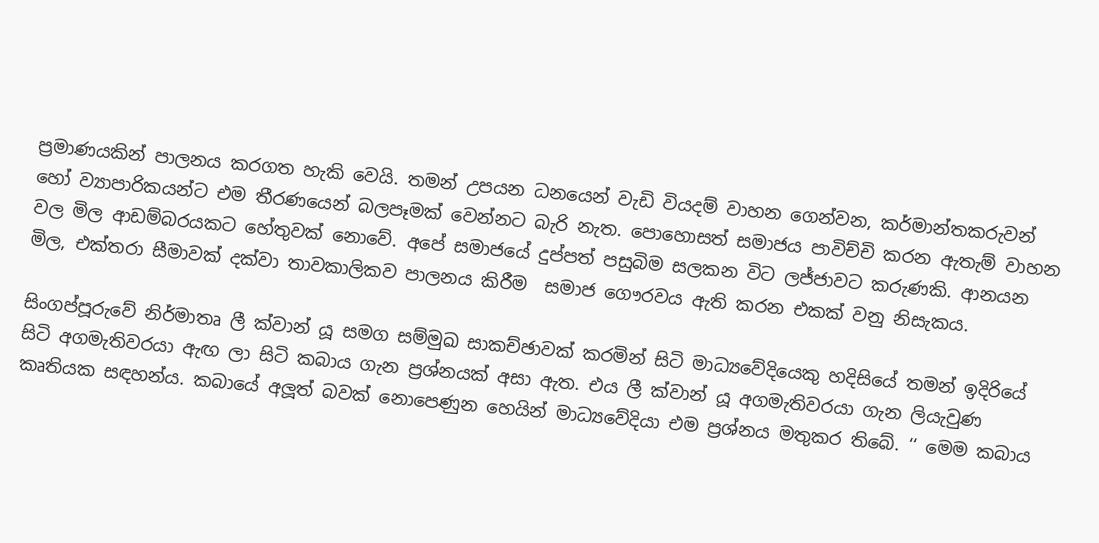ප්‍රමාණයකින් පාලනය කරගත හැකි වෙයි. තමන් උපයන ධනයෙන් වැඩි වියදම් වාහන ගෙන්වන, කර්මාන්තකරුවන් හෝ ව්‍යාපාරිකයන්ට එම තීරණයෙන් බලපෑමක් වෙන්නට බැරි නැත. පොහොසත් සමාජය පාවිච්චි කරන ඇතැම් වාහන වල මිල ආඩම්බරයකට හේතුවක් නොවේ. අපේ සමාජයේ දුප්පත් පසුබිම සලකන විට ලජ්ජාවට කරුණකි. ආනයන මිල, එක්තරා සීමාවක් දක්වා තාවකාලිකව පාලනය කිරීම  සමාජ ගෞරවය ඇති කරන එකක් වනු නිසැකය.

සිංගප්පූරුවේ නිර්මාතෘ ලී ක්වාන් යූ සමග සම්මුඛ සාකච්ඡාවක් කරමින් සිටි මාධ්‍යවේදියෙකු හදිසියේ තමන් ඉදිරියේ සිටි අගමැතිවරයා ඇඟ ලා සිටි කබාය ගැන ප්‍රශ්නයක් අසා ඇත. එය ලී ක්වාන් යූ අගමැතිවරයා ගැන ලියැවුණ කෘතියක සඳහන්ය. කබායේ අලූත් බවක් නොපෙණුන හෙයින් මාධ්‍යවේදියා එම ප්‍රශ්නය මතුකර තිබේ. ‘‘ මෙම කබාය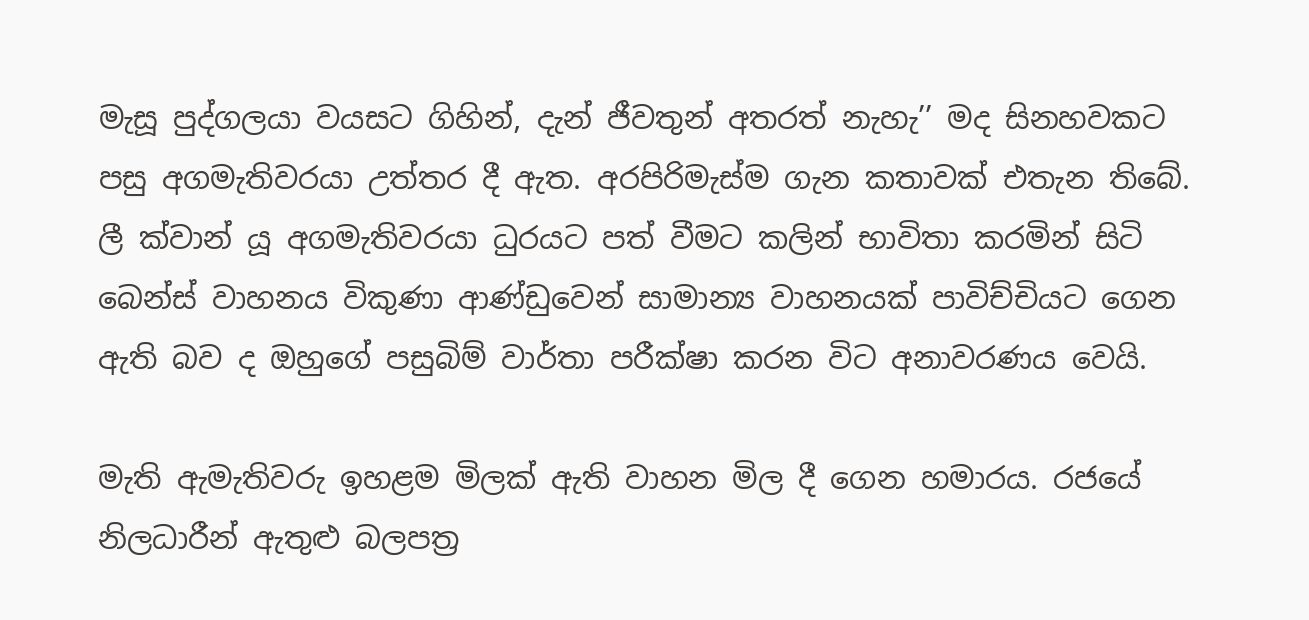මැසූ පුද්ගලයා වයසට ගිහින්, දැන් ජීවතුන් අතරත් නැහැ’’ මද සිනහවකට පසු අගමැතිවරයා උත්තර දී ඇත. අරපිරිමැස්ම ගැන කතාවක් එතැන තිබේ. ලී ක්වාන් යූ අගමැතිවරයා ධුරයට පත් වීමට කලින් භාවිතා කරමින් සිටි බෙන්ස් වාහනය විකුණා ආණ්ඩුවෙන් සාමාන්‍ය වාහනයක් පාවිච්චියට ගෙන ඇති බව ද ඔහුගේ පසුබිම් වාර්තා පරීක්ෂා කරන විට අනාවරණය වෙයි.

මැති ඇමැතිවරු ඉහළම මිලක් ඇති වාහන මිල දී ගෙන හමාරය. රජයේ නිලධාරීන් ඇතුළු බලපත්‍ර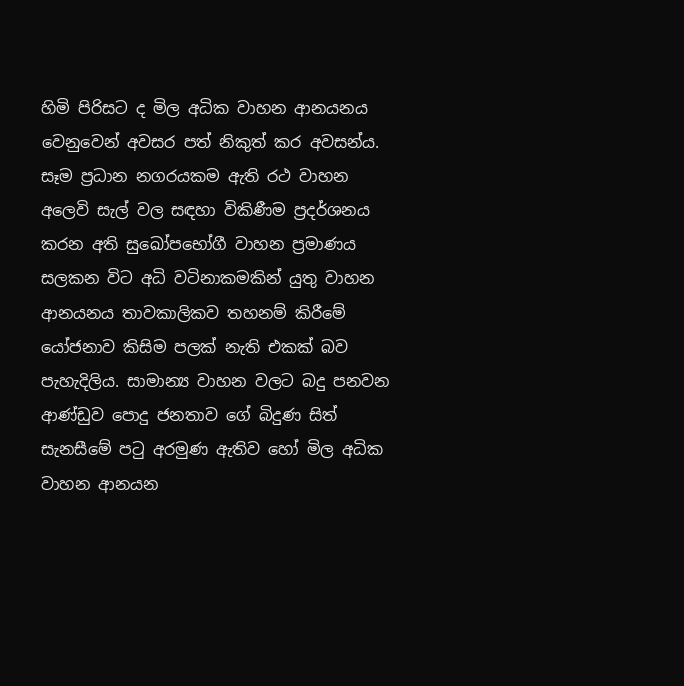හිමි පිරිසට ද මිල අධික වාහන ආනයනය වෙනුවෙන් අවසර පත් නිකුත් කර අවසන්ය. සෑම ප්‍රධාන නගරයකම ඇති රථ වාහන අලෙවි සැල් වල සඳහා විකිණීම ප්‍රදර්ශනය කරන අති සුඛෝපභෝගී වාහන ප්‍රමාණය සලකන විට අධි වටිනාකමකින් යුතු වාහන ආනයනය තාවකාලිකව තහනම් කිරීමේ යෝජනාව කිසිම පලක් නැති එකක් බව පැහැදිලිය. සාමාන්‍ය වාහන වලට බදු පනවන ආණ්ඩුව පොදු ජනතාව ගේ බිදුණ සිත් සැනසීමේ පටු අරමුණ ඇතිව හෝ මිල අධික වාහන ආනයන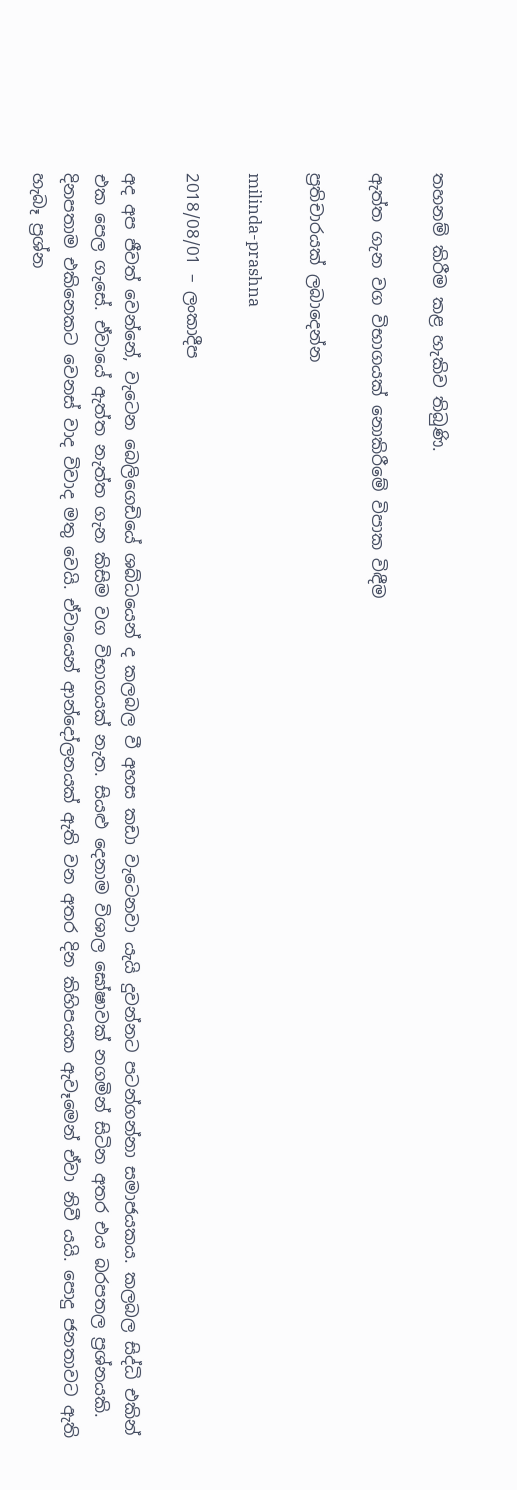තහනම් කිරීම කළ හැකිව තිබුණි.

ඇත්ත ගැන වග විභාගයක් නොකිරීමේ විපාක විඳීම

ප්‍රතිචාරයක් ලබාදෙන්න

milinda-prashna

2018/08/01 – ලංකාදීප

අද අප ජීවත් වෙන්නේ, වැටෙන බෙලිගෙඩියේ ශබ්ධයෙන් ද කලබල වී අහස කඩා වැටෙනවා යැයි දුවන්නට පටන්ගන්නා සමාජයකය. කලබල සිද්ධි එකින් එක පෙල ගැසේ. ඒවායේ ඇත්ත නැත්ත ගැන කිසිම වග විභාගයක් නැත. සියළු දෙනාම විශාල ඝෝෂාවක් නගමින් සිටින අතර එය බරපතල ප්‍රශ්නයකි. දිනපතාම එකිනෙකට වෙනස් වාද විවාද මතු වෙයි. ඒවායෙන් ආන්දෝලනයක් ඇති වන අතර දින කිහිපයක ඇවෑමෙන් ඒවා නිවී යයි. පොදු ජනතාවට ඇති හැබෑ ප්‍රශ්න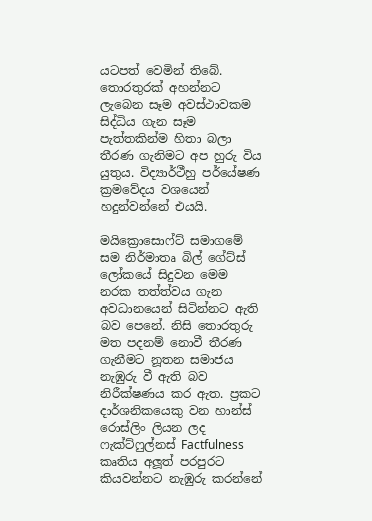යටපත් වෙමින් තිබේ. තොරතුරක් අහන්නට ලැබෙන සෑම අවස්ථාවකම සිද්ධිය ගැන සෑම පැත්තකින්ම හිතා බලා තීරණ ගැනිමට අප හුරු විය යුතුය. විද්‍යාර්ථීහු පර්යේෂණ ක්‍රමවේදය වශයෙන් හදුන්වන්නේ එයයි.

මයික්‍රොසොෆ්ට් සමාගමේ සම නිර්මාතෘ බිල් ගේට්ස් ලෝකයේ සිදුවන මෙම නරක තත්ත්වය ගැන අවධානයෙන් සිටින්නට ඇති බව පෙනේ. නිසි තොරතුරු මත පදනම් නොවී තීරණ ගැනීමට නූතන සමාජය නැඹුරු වී ඇති බව නිරීක්ෂණය කර ඇත. ප්‍රකට දාර්ශනිකයෙකු වන හාන්ස් රොස්ලිං ලියන ලද ෆැක්ට්ෆුල්නස් Factfulness කෘතිය අලූත් පරපුරට කියවන්නට නැඹුරු කරන්නේ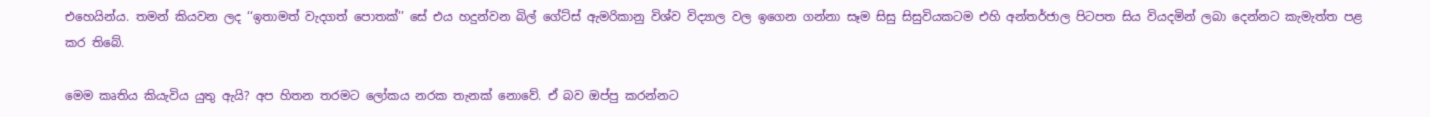එහෙයින්ය. තමන් කියවන ලද ‘‘ඉතාමත් වැදගත් පොතක්’’ සේ එය හදුන්වන බිල් ගේට්ස් ඇමරිකානු විශ්ව විද්‍යාල වල ඉගෙන ගන්නා සෑම සිසු සිසුවියකටම එහි අන්තර්ජාල පිටපත සිය වියදමින් ලබා දෙන්නට කැමැත්ත පළ කර තිබේ.

මෙම කෘතිය කියැවිය යුතු ඇයි? අප හිතන තරමට ලෝකය නරක තැනක් නොවේ. ඒ බව ඔප්පු කරන්නට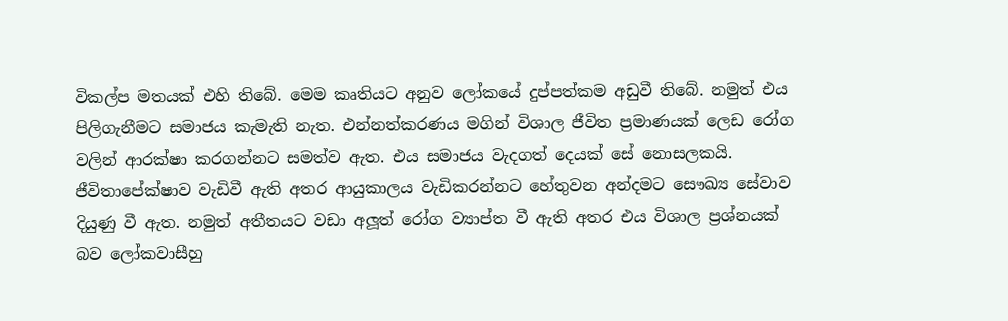විකල්ප මතයක් එහි තිබේ. මෙම කෘතියට අනුව ලෝකයේ දුප්පත්කම අඩුවී තිබේ. නමුත් එය පිලිගැනීමට සමාජය කැමැති නැත. එන්නත්කරණය මගින් විශාල ජීවිත ප්‍රමාණයක් ලෙඩ රෝග වලින් ආරක්ෂා කරගන්නට සමත්ව ඇත. එය සමාජය වැදගත් දෙයක් සේ නොසලකයි. ජීවිතාපේක්ෂාව වැඩිවී ඇති අතර ආයුකාලය වැඩිකරන්නට හේතුවන අන්දමට සෞඛ්‍ය සේවාව දියුණු වී ඇත. නමුත් අතීතයට වඩා අලූත් රෝග ව්‍යාප්ත වී ඇති අතර එය විශාල ප්‍රශ්නයක් බව ලෝකවාසීහු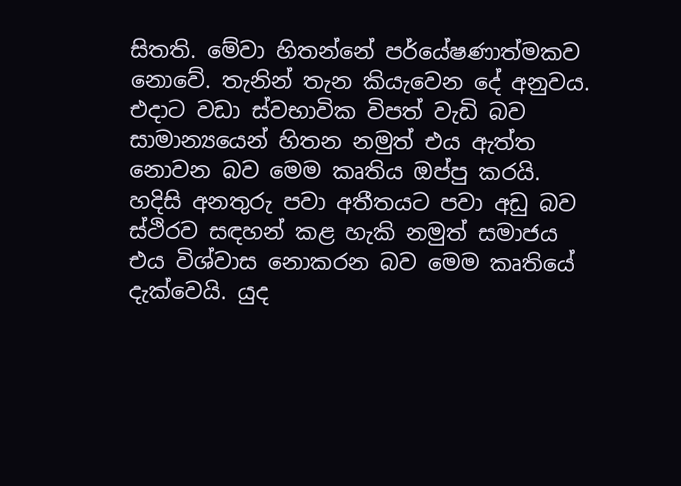සිතති. මේවා හිතන්නේ පර්යේෂණාත්මකව නොවේ. තැනින් තැන කියැවෙන දේ අනුවය. එදාට වඩා ස්වභාවික විපත් වැඩි බව සාමාන්‍යයෙන් හිතන නමුත් එය ඇත්ත නොවන බව මෙම කෘතිය ඔප්පු කරයි. හදිසි අනතුරු පවා අතීතයට පවා අඩු බව ස්ථිරව සඳහන් කළ හැකි නමුත් සමාජය එය විශ්වාස නොකරන බව මෙම කෘතියේ දැක්වෙයි. යුද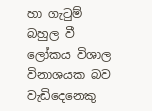හා ගැටුම් බහුල වී ලෝකය විශාල විනාශයක බව වැඩිදෙනෙකු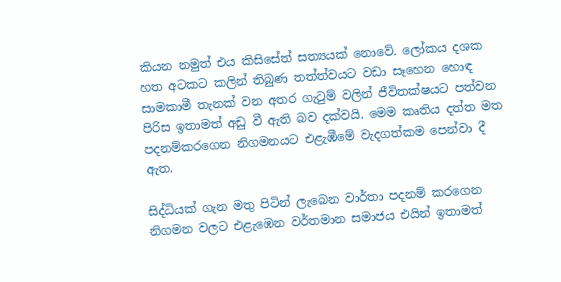කියන නමුත් එය කිසිසේත් සත්‍යයක් නොවේ. ලෝකය දශක හත අටකට කලින් තිබුණ තත්ත්වයට වඩා සෑහෙන හොඳ සාමකාමී තැනක් වන අතර ගැටුම් වලින් ජීවිතක්ෂයට පත්වන පිරිස ඉතාමත් අඩු වී ඇති බව දක්වයි. මෙම කෘතිය දත්ත මත පදනම්කරගෙන නිගමනයට එළැඹීමේ වැදගත්කම පෙන්වා දී ඇත.

සිද්ධියක් ගැන මතු පිටින් ලැබෙන වාර්තා පදනම් කරගෙන නිගමන වලට එළැඹෙන වර්තමාන සමාජය එයින් ඉතාමත්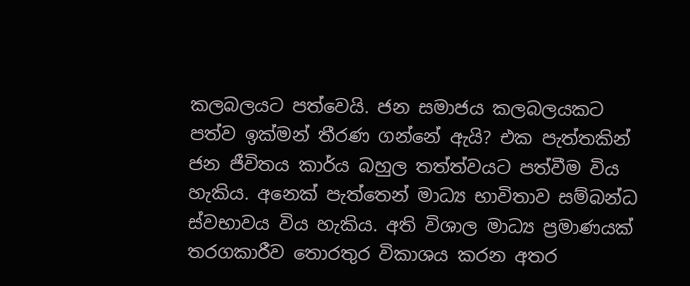කලබලයට පත්වෙයි. ජන සමාජය කලබලයකට පත්ව ඉක්මන් තීරණ ගන්නේ ඇයි? එක පැත්තකින් ජන ජීවිතය කාර්ය බහුල තත්ත්වයට පත්වීම විය හැකිය. අනෙක් පැත්තෙන් මාධ්‍ය භාවිතාව සම්බන්ධ ස්වභාවය විය හැකිය. අති විශාල මාධ්‍ය ප්‍රමාණයක් තරගකාරීව තොරතුර විකාශය කරන අතර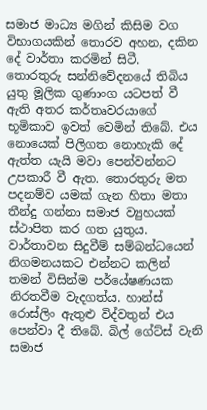සමාජ මාධ්‍ය මගින් කිසිම වග විභාගයකින් තොරව අහන, දකින දේ වාර්තා කරමින් සිටී. තොරතුරු සන්නිවේදනයේ තිබිය යුතු මූලික ගුණාංග යටපත් වී ඇති අතර කර්තෘවරයාගේ භූමිකාව ඉවත් වෙමින් තිබේ. එය නොයෙක් පිලිගත නොහැකි දේ ඇත්ත යැයි මවා පෙන්වන්නට උපකාරී වී ඇත. තොරතුරු මත පදනම්ව යමක් ගැන හිතා මතා තීන්දු ගන්නා සමාජ ව්‍යුහයක් ස්ථාපිත කර ගත යුතුය.  වාර්තාවන සිදුවීම් සම්බන්ධයෙන් නිගමනයකට එන්නට කලින් තමන් විසින්ම පර්යේෂණයක නිරතවීම වැදගත්ය. හාන්ස් රොස්ලිං ඇතුළු විද්වතුන් එය පෙන්වා දී තිබේ. බිල් ගේට්ස් වැනි සමාජ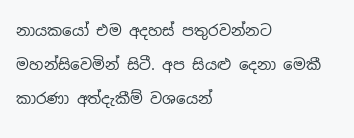නායකයෝ එම අදහස් පතුරවන්නට මහන්සිවෙමින් සිටී. අප සියළු දෙනා මෙකී කාරණා අත්දැකීම් වශයෙන්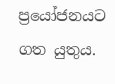ප්‍රයෝජනයට ගත යුතුය.